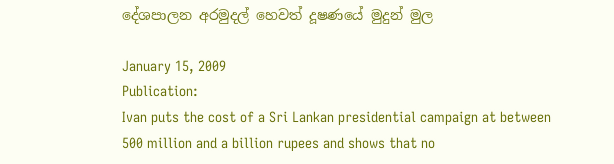දේශපාලන අරමුදල් හෙවත් දූෂණයේ මුදුන් මුල

January 15, 2009
Publication:
Ivan puts the cost of a Sri Lankan presidential campaign at between 500 million and a billion rupees and shows that no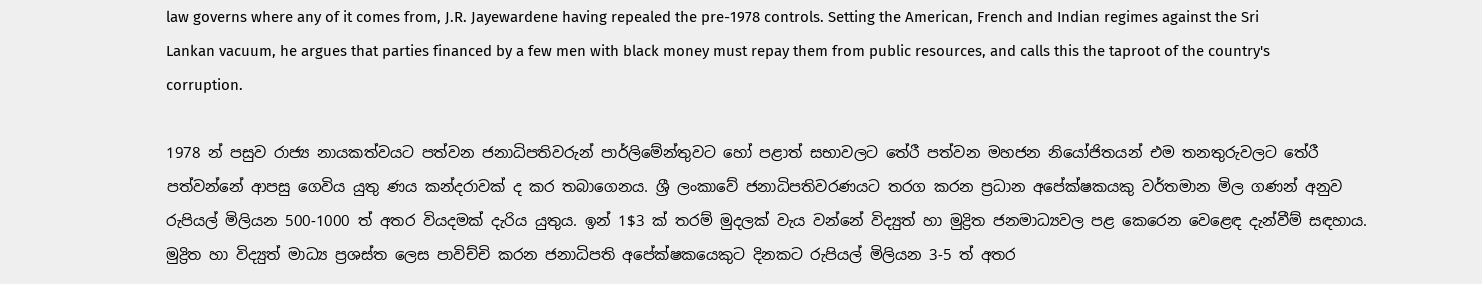law governs where any of it comes from, J.R. Jayewardene having repealed the pre-1978 controls. Setting the American, French and Indian regimes against the Sri Lankan vacuum, he argues that parties financed by a few men with black money must repay them from public resources, and calls this the taproot of the country's corruption.

1978 න් පසුව රාජ්‍ය නායකත්වයට පත්වන ජනාධිපතිවරුන් පාර්ලිමේන්තුවට හෝ පළාත් සභාවලට තේරී පත්වන මහජන නියෝජිතයන් එම තනතුරුවලට තේරී පත්වන්නේ ආපසු ගෙවිය යුතු ණය කන්දරාවක් ද කර තබාගෙනය. ශ්‍රී ලංකාවේ ජනාධිපතිවරණයට තරග කරන ප්‍රධාන අපේක්ෂකයකු වර්තමාන මිල ගණන් අනුව රුපියල් මිලියන 500-1000 ත් අතර වියදමක් දැරිය යුතුය. ඉන් 1$3 ක් තරම් මුදලක් වැය වන්නේ විද්‍යුත් හා මුද්‍රිත ජනමාධ්‍යවල පළ කෙරෙන වෙළෙඳ දැන්වීම් සඳහාය. මුද්‍රිත හා විද්‍යුත් මාධ්‍ය ප්‍රශස්ත ලෙස පාවිච්චි කරන ජනාධිපති අපේක්ෂකයෙකුට දිනකට රුපියල් මිලියන 3-5 ත් අතර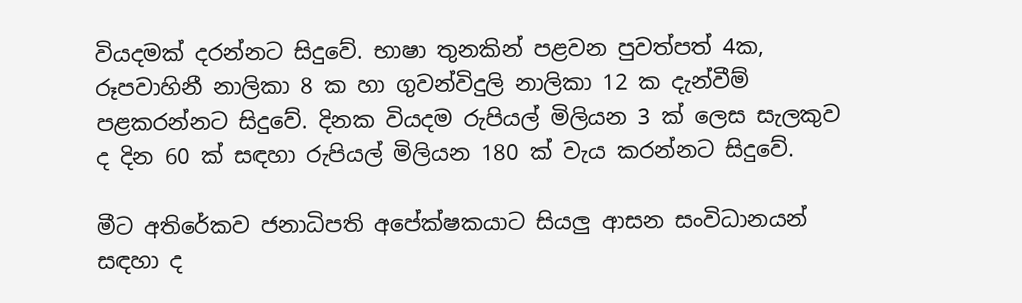වියදමක් දරන්නට සිදුවේ. භාෂා තුනකින් පළවන පුවත්පත් 4ක, රූපවාහිනී නාලිකා 8 ක හා ගුවන්විදුලි නාලිකා 12 ක දැන්වීම් පළකරන්නට සිදුවේ. දිනක වියදම රුපියල් මිලියන 3 ක් ලෙස සැලකුව ද දින 60 ක් සඳහා රුපියල් මිලියන 180 ක් වැය කරන්නට සිදුවේ.

මීට අතිරේකව ජනාධිපති අපේක්ෂකයාට සියලු ආසන සංවිධානයන් සඳහා ද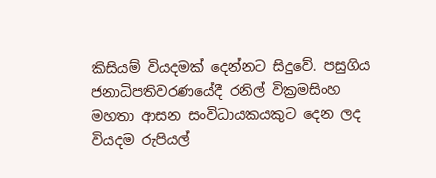කිසියම් වියදමක් දෙන්නට සිදුවේ. පසුගිය ජනාධිපතිවරණයේදී රනිල් වික්‍රමසිංහ මහතා ආසන සංවිධායකයකුට දෙන ලද වියදම රුපියල්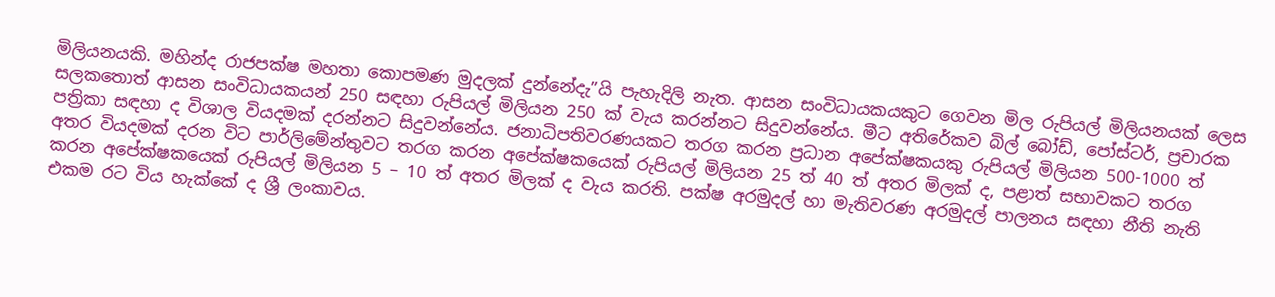මිලියනයකි. මහින්ද රාජපක්ෂ මහතා කොපමණ මුදලක් දුන්නේදැ”යි පැහැදිලි නැත. ආසන සංවිධායකයකුට ගෙවන මිල රුපියල් මිලියනයක් ලෙස සලකතොත් ආසන සංවිධායකයන් 250 සඳහා රුපියල් මිලියන 250 ක් වැය කරන්නට සිදුවන්නේය. මීට අතිරේකව බිල් බෝඩ්, පෝස්ටර්, ප්‍රචාරක පත්‍රිකා සඳහා ද විශාල වියදමක් දරන්නට සිදුවන්නේය. ජනාධිපතිවරණයකට තරග කරන ප්‍රධාන අපේක්ෂකයකු රුපියල් මිලියන 500-1000 ත් අතර වියදමක් දරන විට පාර්ලිමේන්තුවට තරග කරන අපේක්ෂකයෙක් රුපියල් මිලියන 25 ත් 40 ත් අතර මිලක් ද, පළාත් සභාවකට තරග කරන අපේක්ෂකයෙක් රුපියල් මිලියන 5 – 10 ත් අතර මිලක් ද වැය කරති. පක්ෂ අරමුදල් හා මැතිවරණ අරමුදල් පාලනය සඳහා නීති නැති එකම රට විය හැක්කේ ද ශ්‍රී ලංකාවය.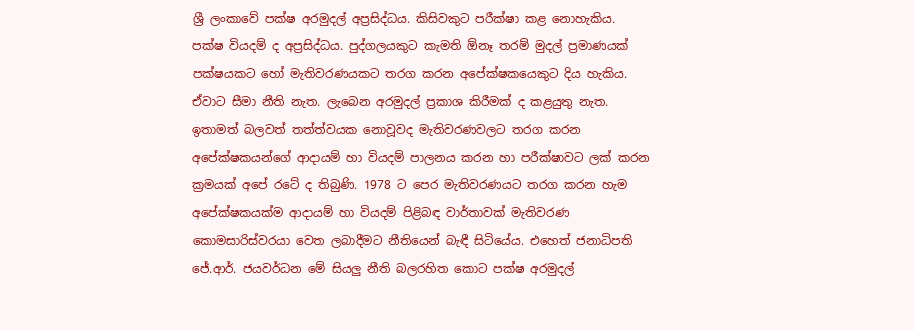ශ්‍රී ලංකාවේ පක්ෂ අරමුදල් අප්‍රසිද්ධය. කිසිවකුට පරීක්ෂා කළ නොහැකිය. පක්ෂ වියදම් ද අප්‍රසිද්ධය. පුද්ගලයකුට කැමති ඕනෑ තරම් මුදල් ප්‍රමාණයක් පක්ෂයකට හෝ මැතිවරණයකට තරග කරන අපේක්ෂකයෙකුට දිය හැකිය. ඒවාට සීමා නීති නැත. ලැබෙන අරමුදල් ප්‍රකාශ කිරීමක් ද කළයුතු නැත. ඉතාමත් බලවත් තත්ත්වයක නොවූවද මැතිවරණවලට තරග කරන අපේක්ෂකයන්ගේ ආදායම් හා වියදම් පාලනය කරන හා පරීක්ෂාවට ලක් කරන ක්‍රමයක් අපේ රටේ ද තිබුණි. 1978 ට පෙර මැතිවරණයට තරග කරන හැම අපේක්ෂකයක්ම ආදායම් හා වියදම් පිළිබඳ වාර්තාවක් මැතිවරණ කොමසාරිස්වරයා වෙත ලබාදීමට නීතියෙන් බැඳී සිටියේය. එහෙත් ජනාධිපති ජේ.ආර්. ජයවර්ධන මේ සියලු නීති බලරහිත කොට පක්ෂ අරමුදල්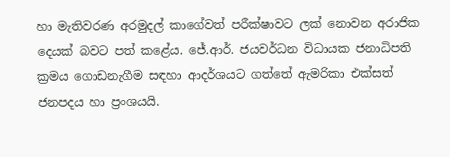හා මැතිවරණ අරමුදල් කාගේවත් පරීක්ෂාවට ලක් නොවන අරාජික දෙයක් බවට පත් කළේය. ජේ.ආර්. ජයවර්ධන විධායක ජනාධිපති ක්‍රමය ගොඩනැගීම සඳහා ආදර්ශයට ගත්තේ ඇමරිකා එක්සත් ජනපදය හා ප්‍රංශයයි.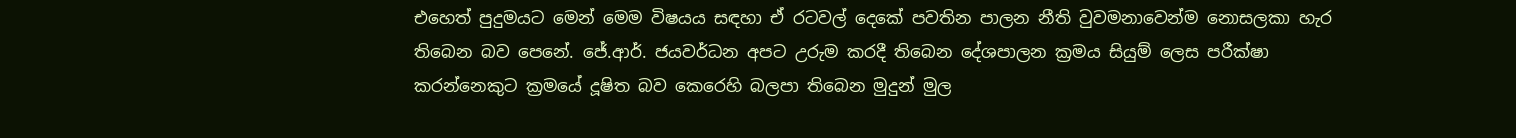එහෙත් පුදුමයට මෙන් මෙම විෂයය සඳහා ඒ රටවල් දෙකේ පවතින පාලන නීති වුවමනාවෙන්ම නොසලකා හැර තිබෙන බව පෙනේ. ජේ.ආර්. ජයවර්ධන අපට උරුම කරදී තිබෙන දේශපාලන ක්‍රමය සියුම් ලෙස පරීක්ෂා කරන්නෙකුට ක්‍රමයේ දූෂිත බව කෙරෙහි බලපා තිබෙන මුදුන් මුල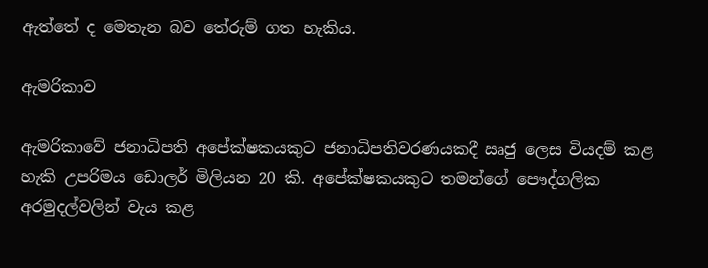ඇත්තේ ද මෙතැන බව තේරුම් ගත හැකිය.

ඇමරිකාව

ඇමරිකාවේ ජනාධිපති අපේක්ෂකයකුට ජනාධිපතිවරණයකදී ඍජු ලෙස වියදම් කළ හැකි උපරිමය ඩොලර් මිලියන 20 කි. අපේක්ෂකයකුට තමන්ගේ පෞද්ගලික අරමුදල්වලින් වැය කළ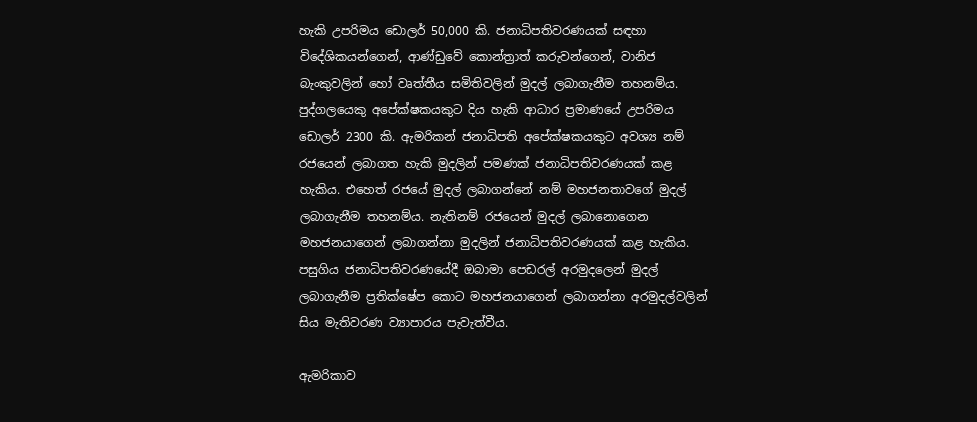හැකි උපරිමය ඩොලර් 50,000 කි. ජනාධිපතිවරණයක් සඳහා විදේශිකයන්ගෙන්, ආණ්ඩුවේ කොන්ත්‍රාත් කරුවන්ගෙන්, වානිජ බැංකුවලින් හෝ වෘත්තීය සමිතිවලින් මුදල් ලබාගැනීම තහනම්ය. පුද්ගලයෙකු අපේක්ෂකයකුට දිය හැකි ආධාර ප්‍රමාණයේ උපරිමය ඩොලර් 2300 කි. ඇමරිකන් ජනාධිපති අපේක්ෂකයකුට අවශ්‍ය නම් රජයෙන් ලබාගත හැකි මුදලින් පමණක් ජනාධිපතිවරණයක් කළ හැකිය. එහෙත් රජයේ මුදල් ලබාගන්නේ නම් මහජනතාවගේ මුදල් ලබාගැනීම තහනම්ය. නැතිනම් රජයෙන් මුදල් ලබානොගෙන මහජනයාගෙන් ලබාගන්නා මුදලින් ජනාධිපතිවරණයක් කළ හැකිය. පසුගිය ජනාධිපතිවරණයේදී ඔබාමා පෙඩරල් අරමුදලෙන් මුදල් ලබාගැනීම ප්‍රතික්ෂේප කොට මහජනයාගෙන් ලබාගන්නා අරමුදල්වලින් සිය මැතිවරණ ව්‍යාපාරය පැවැත්වීය.

ඇමරිකාව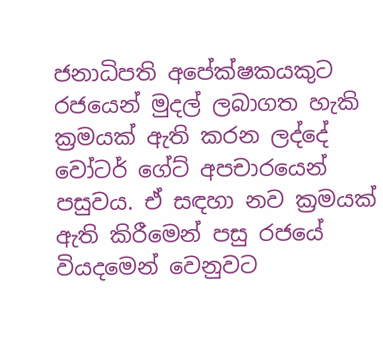ජනාධිපති අපේක්ෂකයකුට රජයෙන් මුදල් ලබාගත හැකි ක්‍රමයක් ඇති කරන ලද්දේ වෝටර් ගේට් අපචාරයෙන් පසුවය. ඒ සඳහා නව ක්‍රමයක් ඇති කිරීමෙන් පසු රජයේ වියදමෙන් වෙනුවට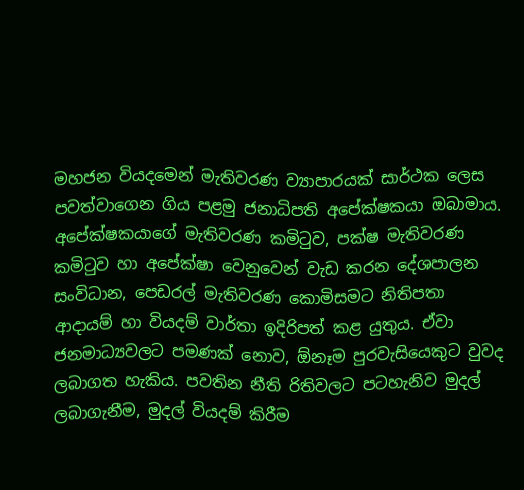මහජන වියදමෙන් මැතිවරණ ව්‍යාපාරයක් සාර්ථක ලෙස පවත්වාගෙන ගිය පළමු ජනාධිපති අපේක්ෂකයා ඔබාමාය. අපේක්ෂකයාගේ මැතිවරණ කමිටුව, පක්ෂ මැතිවරණ කමිටුව හා අපේක්ෂා වෙනුවෙන් වැඩ කරන දේශපාලන සංවිධාන, පෙඩරල් මැතිවරණ කොමිසමට නිතිපතා ආදායම් හා වියදම් වාර්තා ඉදිරිපත් කළ යුතුය. ඒවා ජනමාධ්‍යවලට පමණක් නොව, ඕනෑම පුරවැසියෙකුට වුවද ලබාගත හැකිය. පවතින නීති රිතිවලට පටහැනිව මුදල් ලබාගැනීම, මුදල් වියදම් කිරීම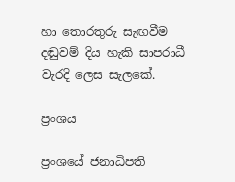හා තොරතුරු සැඟවීම දඬුවම් දිය හැකි සාපරාධී වැරදි ලෙස සැලකේ.

ප්‍රංශය

ප්‍රංශයේ ජනාධිපති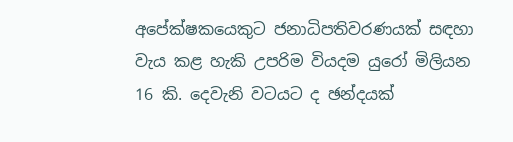අපේක්ෂකයෙකුට ජනාධිපතිවරණයක් සඳහා වැය කළ හැකි උපරිම වියදම යුරෝ මිලියන 16 කි. දෙවැනි වටයට ද ඡන්දයක්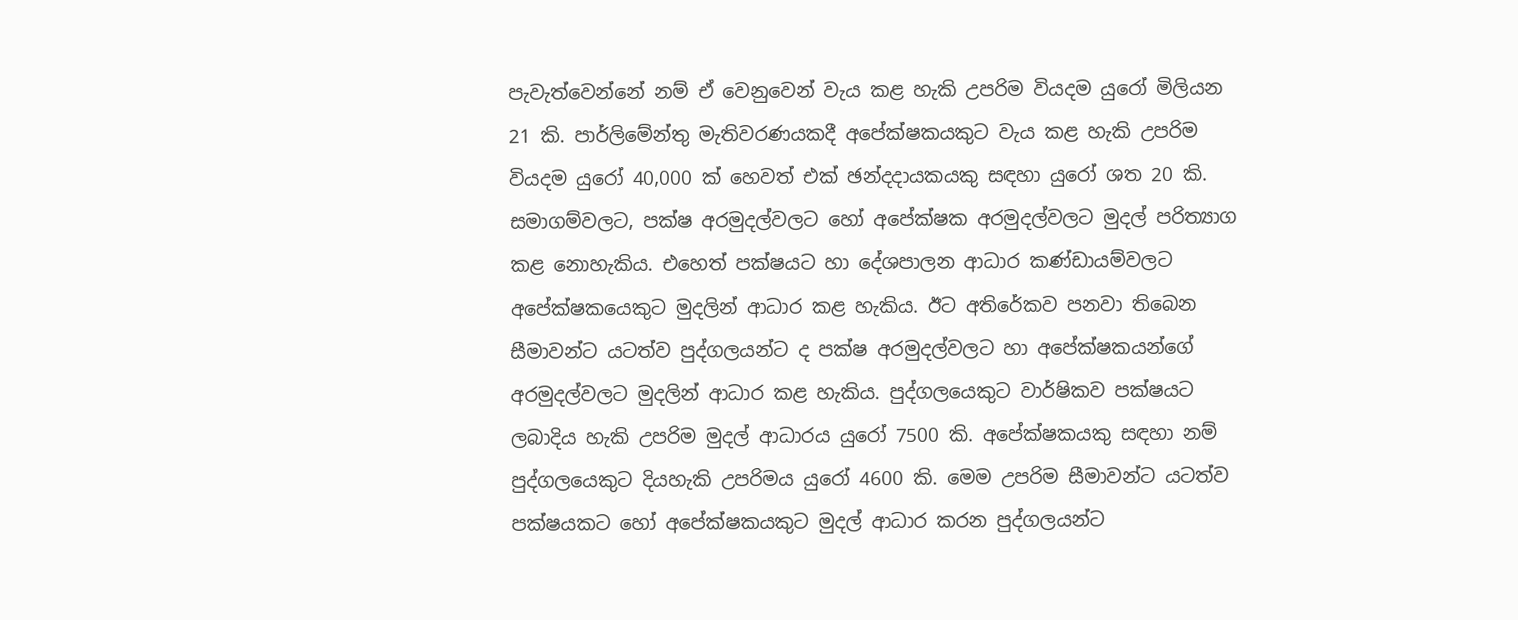පැවැත්වෙන්නේ නම් ඒ වෙනුවෙන් වැය කළ හැකි උපරිම වියදම යුරෝ මිලියන 21 කි. පාර්ලිමේන්තු මැතිවරණයකදී අපේක්ෂකයකුට වැය කළ හැකි උපරිම වියදම යුරෝ 40,000 ක් හෙවත් එක් ඡන්දදායකයකු සඳහා යුරෝ ශත 20 කි. සමාගම්වලට, පක්ෂ අරමුදල්වලට හෝ අපේක්ෂක අරමුදල්වලට මුදල් පරිත්‍යාග කළ නොහැකිය. එහෙත් පක්ෂයට හා දේශපාලන ආධාර කණ්ඩායම්වලට අපේක්ෂකයෙකුට මුදලින් ආධාර කළ හැකිය. ඊට අතිරේකව පනවා තිබෙන සීමාවන්ට යටත්ව පුද්ගලයන්ට ද පක්ෂ අරමුදල්වලට හා අපේක්ෂකයන්ගේ අරමුදල්වලට මුදලින් ආධාර කළ හැකිය. පුද්ගලයෙකුට වාර්ෂිකව පක්ෂයට ලබාදිය හැකි උපරිම මුදල් ආධාරය යුරෝ 7500 කි. අපේක්ෂකයකු සඳහා නම් පුද්ගලයෙකුට දියහැකි උපරිමය යුරෝ 4600 කි. මෙම උපරිම සීමාවන්ට යටත්ව පක්ෂයකට හෝ අපේක්ෂකයකුට මුදල් ආධාර කරන පුද්ගලයන්ට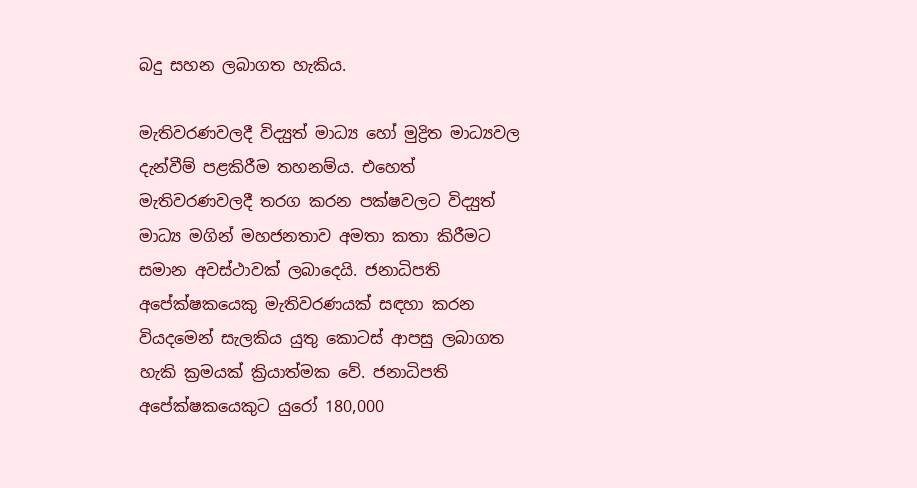බදු සහන ලබාගත හැකිය.

මැතිවරණවලදී විද්‍යුත් මාධ්‍ය හෝ මුද්‍රිත මාධ්‍යවල දැන්වීම් පළකිරීම තහනම්ය. එහෙත් මැතිවරණවලදී තරග කරන පක්ෂවලට විද්‍යුත් මාධ්‍ය මගින් මහජනතාව අමතා කතා කිරීමට සමාන අවස්ථාවක් ලබාදෙයි. ජනාධිපති අපේක්ෂකයෙකු මැතිවරණයක් සඳහා කරන වියදමෙන් සැලකිය යුතු කොටස් ආපසු ලබාගත හැකි ක්‍රමයක් ක්‍රියාත්මක වේ. ජනාධිපති අපේක්ෂකයෙකුට යුරෝ 180,000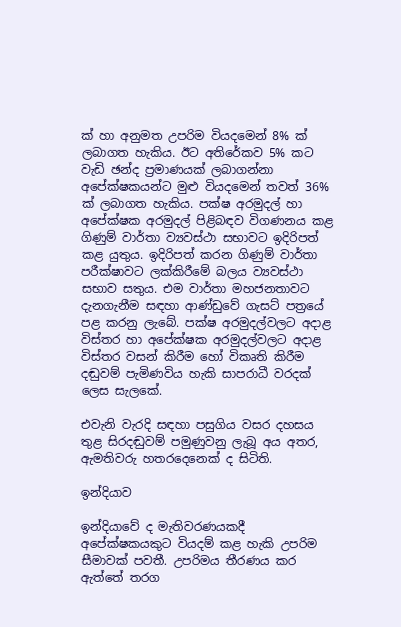ක් හා අනුමත උපරිම වියදමෙන් 8% ක් ලබාගත හැකිය. ඊට අතිරේකව 5% කට වැඩි ඡන්ද ප්‍රමාණයක් ලබාගන්නා අපේක්ෂකයන්ට මුළු වියදමෙන් තවත් 36% ක් ලබාගත හැකිය. පක්ෂ අරමුදල් හා අපේක්ෂක අරමුදල් පිළිබඳව විගණනය කළ ගිණුම් වාර්තා ව්‍යවස්ථා සභාවට ඉදිරිපත් කළ යුතුය. ඉදිරිපත් කරන ගිණුම් වාර්තා පරීක්ෂාවට ලක්කිරීමේ බලය ව්‍යවස්ථා සභාව සතුය. එම වාර්තා මහජනතාවට දැනගැනීම සඳහා ආණ්ඩුවේ ගැසට් පත්‍රයේ පළ කරනු ලැබේ. පක්ෂ අරමුදල්වලට අදාළ විස්තර හා අපේක්ෂක අරමුදල්වලට අදාළ විස්තර වසන් කිරීම හෝ විකෘති කිරීම දඬුවම් පැමිණවිය හැකි සාපරාධී වරදක් ලෙස සැලකේ.

එවැනි වැරදි සඳහා පසුගිය වසර දහසය තුළ සිරදඬුවම් පමුණුවනු ලැබූ අය අතර, ඇමතිවරු හතරදෙනෙක් ද සිටිති.

ඉන්දියාව

ඉන්දියාවේ ද මැතිවරණයකදී අපේක්ෂකයකුට වියදම් කළ හැකි උපරිම සීමාවක් පවතී. උපරිමය තීරණය කර ඇත්තේ තරග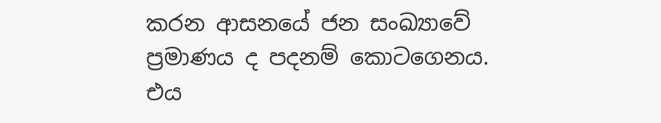කරන ආසනයේ ජන සංඛ්‍යාවේ ප්‍රමාණය ද පදනම් කොටගෙනය. එය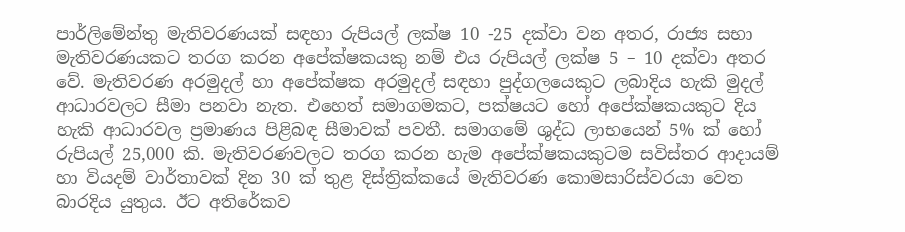පාර්ලිමේන්තු මැතිවරණයක් සඳහා රුපියල් ලක්ෂ 10 -25 දක්වා වන අතර, රාජ්‍ය සභා මැතිවරණයකට තරග කරන අපේක්ෂකයකු නම් එය රුපියල් ලක්ෂ 5 – 10 දක්වා අතර වේ. මැතිවරණ අරමුදල් හා අපේක්ෂක අරමුදල් සඳහා පුද්ගලයෙකුට ලබාදිය හැකි මුදල් ආධාරවලට සීමා පනවා නැත. එහෙත් සමාගමකට, පක්ෂයට හෝ අපේක්ෂකයකුට දිය හැකි ආධාරවල ප්‍රමාණය පිළිබඳ සීමාවක් පවතී. සමාගමේ ශුද්ධ ලාභයෙන් 5% ක් හෝ රුපියල් 25,000 කි. මැතිවරණවලට තරග කරන හැම අපේක්ෂකයකුටම සවිස්තර ආදායම් හා වියදම් වාර්තාවක් දින 30 ක් තුළ දිස්ත්‍රික්කයේ මැතිවරණ කොමසාරිස්වරයා වෙත බාරදිය යුතුය. ඊට අතිරේකව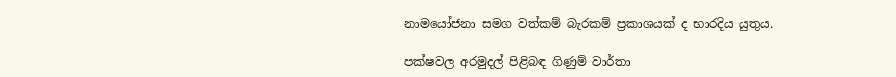නාමයෝජනා සමග වත්කම් බැරකම් ප්‍රකාශයක් ද භාරදිය යුතුය.

පක්ෂවල අරමුදල් පිළිබඳ ගිණුම් වාර්තා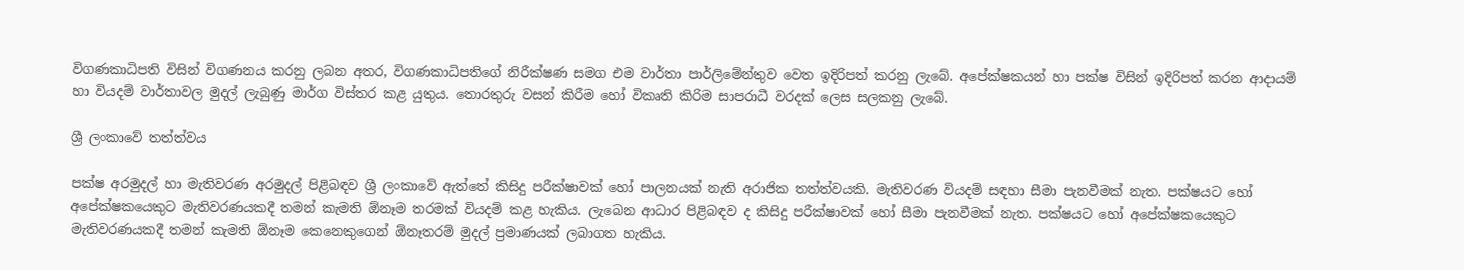විගණකාධිපති විසින් විගණනය කරනු ලබන අතර, විගණකාධිපතිගේ නිරීක්ෂණ සමග එම වාර්තා පාර්ලිමේන්තුව වෙත ඉදිරිපත් කරනු ලැබේ. අපේක්ෂකයන් හා පක්ෂ විසින් ඉදිරිපත් කරන ආදායම් හා වියදම් වාර්තාවල මුදල් ලැබුණු මාර්ග විස්තර කළ යුතුය. තොරතුරු වසන් කිරීම හෝ විකෘති කිරිම සාපරාධී වරදක් ලෙස සලකනු ලැබේ.

ශ්‍රී ලංකාවේ තත්ත්වය

පක්ෂ අරමුදල් හා මැතිවරණ අරමුදල් පිළිබඳව ශ්‍රී ලංකාවේ ඇත්තේ කිසිදු පරීක්ෂාවක් හෝ පාලනයක් නැති අරාජික තත්ත්වයකි. මැතිවරණ වියදම් සඳහා සීමා පැනවීමක් නැත. පක්ෂයට හෝ අපේක්ෂකයෙකුට මැතිවරණයකදී තමන් කැමති ඕනෑම තරමක් වියදම් කළ හැකිය. ලැබෙන ආධාර පිළිබඳව ද කිසිදු පරීක්ෂාවක් හෝ සීමා පැනවීමක් නැත. පක්ෂයට හෝ අපේක්ෂකයෙකුට මැතිවරණයකදී තමන් කැමති ඕනෑම කෙනෙකුගෙන් ඕනෑතරම් මුදල් ප්‍රමාණයක් ලබාගත හැකිය.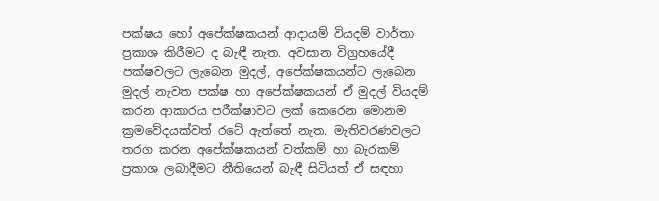පක්ෂය හෝ අපේක්ෂකයන් ආදායම් වියදම් වාර්තා ප්‍රකාශ කිරීමට ද බැඳී නැත. අවසාන විග්‍රහයේදී පක්ෂවලට ලැබෙන මුදල්, අපේක්ෂකයන්ට ලැබෙන මුදල් නැවත පක්ෂ හා අපේක්ෂකයන් ඒ මුදල් වියදම් කරන ආකාරය පරීක්ෂාවට ලක් කෙරෙන මොනම ක්‍රමවේදයක්වත් රටේ ඇත්තේ නැත. මැතිවරණවලට තරග කරන අපේක්ෂකයන් වත්කම් හා බැරකම් ප්‍රකාශ ලබාදීමට නීතියෙන් බැඳී සිටියත් ඒ සඳහා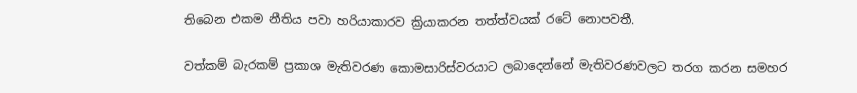තිබෙන එකම නීතිය පවා හරියාකාරව ක්‍රියාකරන තත්ත්වයක් රටේ නොපවතී.

වත්කම් බැරකම් ප්‍රකාශ මැතිවරණ කොමසාරිස්වරයාට ලබාදෙන්නේ මැතිවරණවලට තරග කරන සමහර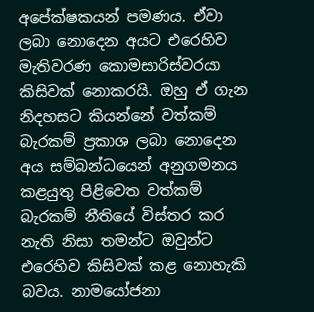අපේක්ෂකයන් පමණය. ඒවා ලබා නොදෙන අයට එරෙහිව මැතිවරණ කොමසාරිස්වරයා කිසිවක් නොකරයි. ඔහු ඒ ගැන නිදහසට කියන්නේ වත්කම් බැරකම් ප්‍රකාශ ලබා නොදෙන අය සම්බන්ධයෙන් අනුගමනය කළයුතු පිළිවෙත වත්කම් බැරකම් නීතියේ විස්තර කර නැති නිසා තමන්ට ඔවුන්ට එරෙහිව කිසිවක් කළ නොහැකි බවය. නාමයෝජනා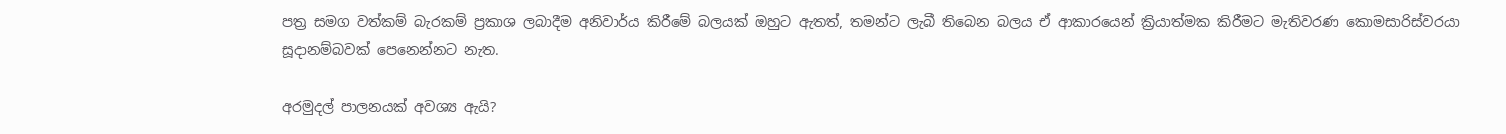පත්‍ර සමග වත්කම් බැරකම් ප්‍රකාශ ලබාදීම අනිවාර්ය කිරීමේ බලයක් ඔහුට ඇතත්, තමන්ට ලැබී තිබෙන බලය ඒ ආකාරයෙන් ක්‍රියාත්මක කිරීමට මැතිවරණ කොමසාරිස්වරයා සූදානම්බවක් පෙනෙන්නට නැත.

අරමුදල් පාලනයක් අවශ්‍ය ඇයි?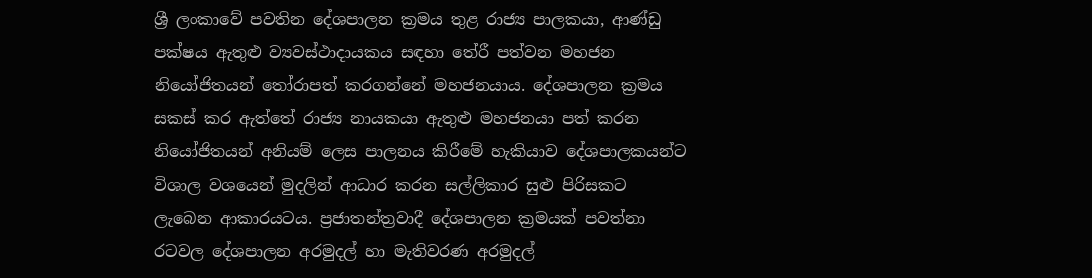ශ්‍රී ලංකාවේ පවතින දේශපාලන ක්‍රමය තුළ රාජ්‍ය පාලකයා, ආණ්ඩු පක්ෂය ඇතුළු ව්‍යවස්ථාදායකය සඳහා තේරී පත්වන මහජන නියෝජිතයන් තෝරාපත් කරගන්නේ මහජනයාය. දේශපාලන ක්‍රමය සකස් කර ඇත්තේ රාජ්‍ය නායකයා ඇතුළු මහජනයා පත් කරන නියෝජිතයන් අනියම් ලෙස පාලනය කිරීමේ හැකියාව දේශපාලකයන්ට විශාල වශයෙන් මුදලින් ආධාර කරන සල්ලිකාර සුළු පිරිසකට ලැබෙන ආකාරයටය. ප්‍රජාතන්ත්‍රවාදී දේශපාලන ක්‍රමයක් පවත්නා රටවල දේශපාලන අරමුදල් හා මැතිවරණ අරමුදල්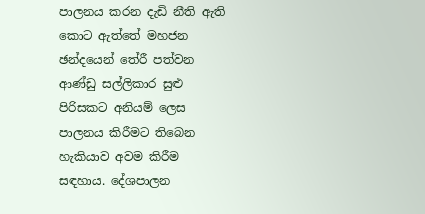පාලනය කරන දැඩි නීති ඇති කොට ඇත්තේ මහජන ඡන්දයෙන් තේරී පත්වන ආණ්ඩු සල්ලිකාර සුළු පිරිසකට අනියම් ලෙස පාලනය කිරීමට තිබෙන හැකියාව අවම කිරීම සඳහාය. දේශපාලන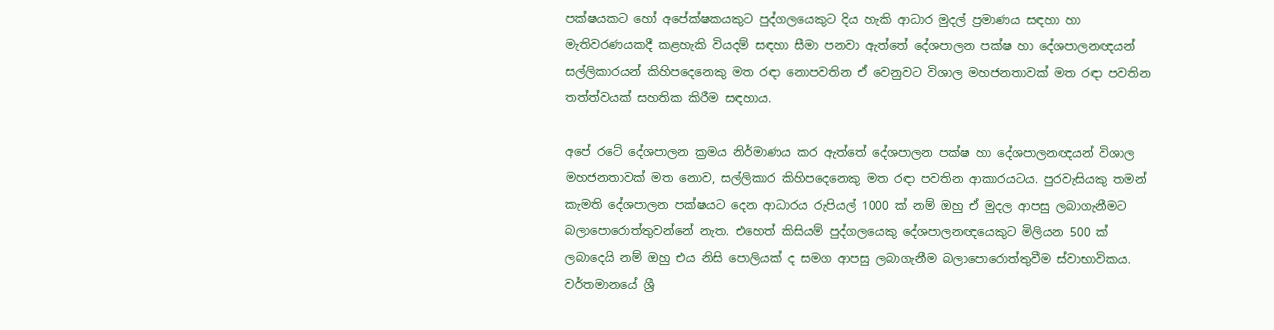පක්ෂයකට හෝ අපේක්ෂකයකුට පුද්ගලයෙකුට දිය හැකි ආධාර මුදල් ප්‍රමාණය සඳහා හා මැතිවරණයකදී කළහැකි වියදම් සඳහා සීමා පනවා ඇත්තේ දේශපාලන පක්ෂ හා දේශපාලනඥයන් සල්ලිකාරයන් කිහිපදෙනෙකු මත රඳා නොපවතින ඒ වෙනුවට විශාල මහජනතාවක් මත රඳා පවතින තත්ත්වයක් සහතික කිරීම සඳහාය.

අපේ රටේ දේශපාලන ක්‍රමය නිර්මාණය කර ඇත්තේ දේශපාලන පක්ෂ හා දේශපාලනඥයන් විශාල මහජනතාවක් මත නොව, සල්ලිකාර කිහිපදෙනෙකු මත රඳා පවතින ආකාරයටය. පුරවැසියකු තමන් කැමති දේශපාලන පක්ෂයට දෙන ආධාරය රුපියල් 1000 ක් නම් ඔහු ඒ මුදල ආපසු ලබාගැනීමට බලාපොරොත්තුවන්නේ නැත. එහෙත් කිසියම් පුද්ගලයෙකු දේශපාලනඥයෙකුට මිලියන 500 ක් ලබාදෙයි නම් ඔහු එය නිසි පොලියක් ද සමග ආපසු ලබාගැනීම බලාපොරොත්තුවීම ස්වාභාවිකය. වර්තමානයේ ශ්‍රී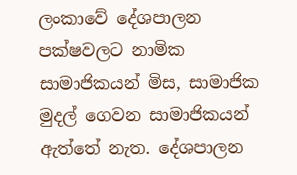ලංකාවේ දේශපාලන පක්ෂවලට නාමික සාමාජිකයන් මිස, සාමාජික මුදල් ගෙවන සාමාජිකයන් ඇත්තේ නැත. දේශපාලන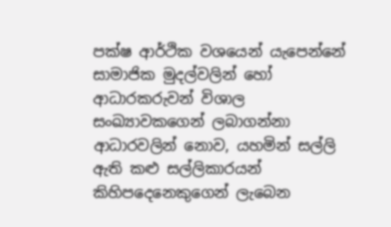පක්ෂ ආර්ථික වශයෙන් යැපෙන්නේ සාමාජික මුදල්වලින් හෝ ආධාරකරුවන් විශාල සංඛ්‍යාවකගෙන් ලබාගන්නා ආධාරවලින් නොව, යහමින් සල්ලි ඇති කළු සල්ලිකාරයන් කිහිපදෙනෙකුගෙන් ලැබෙන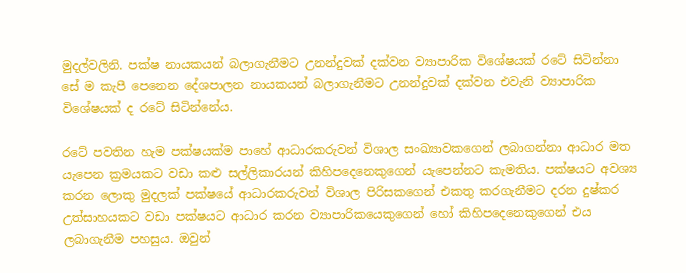මුදල්වලිනි. පක්ෂ නායකයන් බලාගැනීමට උනන්දුවක් දක්වන ව්‍යාපාරික විශේෂයක් රටේ සිටින්නා සේ ම කැපී පෙනෙන දේශපාලන නායකයන් බලාගැනීමට උනන්දුවක් දක්වන එවැනි ව්‍යාපාරික විශේෂයක් ද රටේ සිටින්නේය.

රටේ පවතින හැම පක්ෂයක්ම පාහේ ආධාරකරුවන් විශාල සංඛ්‍යාවකගෙන් ලබාගන්නා ආධාර මත යැපෙන ක්‍රමයකට වඩා කළු සල්ලිකාරයන් කිහිපදෙනෙකුගෙන් යැපෙන්නට කැමතිය. පක්ෂයට අවශ්‍ය කරන ලොකු මුදලක් පක්ෂයේ ආධාරකරුවන් විශාල පිරිසකගෙන් එකතු කරගැනීමට දරන දුෂ්කර උත්සාහයකට වඩා පක්ෂයට ආධාර කරන ව්‍යාපාරිකයෙකුගෙන් හෝ කිහිපදෙනෙකුගෙන් එය ලබාගැනීම පහසුය. ඔවුන්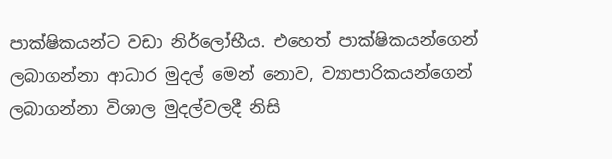පාක්ෂිකයන්ට වඩා නිර්ලෝභීය. එහෙත් පාක්ෂිකයන්ගෙන් ලබාගන්නා ආධාර මුදල් මෙන් නොව, ව්‍යාපාරිකයන්ගෙන් ලබාගන්නා විශාල මුදල්වලදී නිසි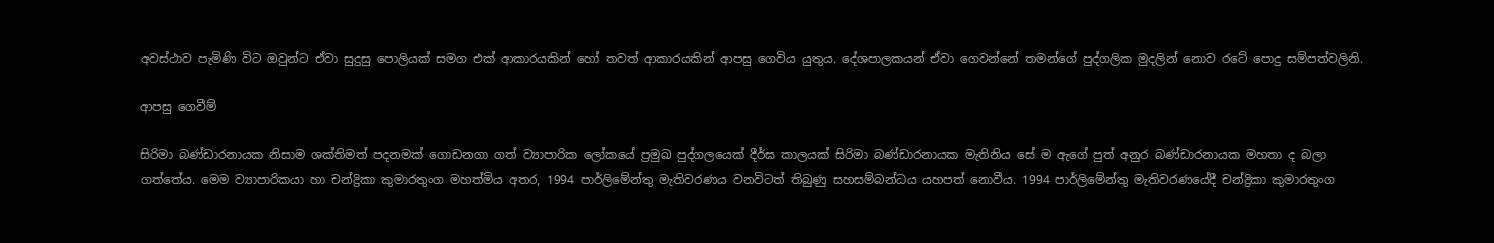අවස්ථාව පැමිණි විට ඔවුන්ට ඒවා සුදුසු පොලියක් සමග එක් ආකාරයකින් හෝ තවත් ආකාරයකින් ආපසු ගෙවිය යුතුය. දේශපාලකයන් ඒවා ගෙවන්නේ තමන්ගේ පුද්ගලික මුදලින් නොව රටේ පොදු සම්පත්වලිනි.

ආපසු ගෙවීම්

සිරිමා බණ්ඩාරනායක නිසාම ශක්තිමත් පදනමක් ගොඩනගා ගත් ව්‍යාපාරික ලෝකයේ ප්‍රමුඛ පුද්ගලයෙක් දීර්ඝ කාලයක් සිරිමා බණ්ඩාරනායක මැතිනිය සේ ම ඇගේ පුත් අනුර බණ්ඩාරනායක මහතා ද බලා ගත්තේය. මෙම ව්‍යාපාරිකයා හා චන්ද්‍රිකා කුමාරතුංග මහත්මිය අතර, 1994 පාර්ලිමේන්තු මැතිවරණය වනවිටත් තිබුණු සහසම්බන්ධය යහපත් නොවීය. 1994 පාර්ලිමේන්තු මැතිවරණයේදී චන්ද්‍රිකා කුමාරතුංග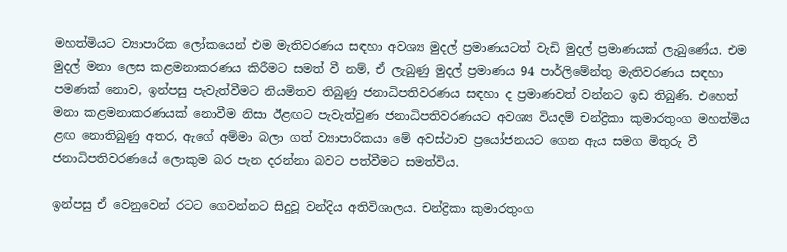මහත්මියට ව්‍යාපාරික ලෝකයෙන් එම මැතිවරණය සඳහා අවශ්‍ය මුදල් ප්‍රමාණයටත් වැඩි මුදල් ප්‍රමාණයක් ලැබුණේය. එම මුදල් මනා ලෙස කළමනාකරණය කිරීමට සමත් වී නම්, ඒ ලැබුණු මුදල් ප්‍රමාණය 94 පාර්ලිමේන්තු මැතිවරණය සඳහා පමණක් නොව, ඉන්පසු පැවැත්වීමට නියමිතව තිබුණු ජනාධිපතිවරණය සඳහා ද ප්‍රමාණවත් වන්නට ඉඩ තිබුණි. එහෙත් මනා කළමනාකරණයක් නොවීම නිසා ඊළඟට පැවැත්වුණ ජනාධිපතිවරණයට අවශ්‍ය වියදම් චන්ද්‍රිකා කුමාරතුංග මහත්මිය ළඟ නොතිබුණු අතර, ඇගේ අම්මා බලා ගත් ව්‍යාපාරිකයා මේ අවස්ථාව ප්‍රයෝජනයට ගෙන ඇය සමග මිතුරු වී ජනාධිපතිවරණයේ ලොකුම බර පැන දරන්නා බවට පත්වීමට සමත්විය.

ඉන්පසු ඒ වෙනුවෙන් රටට ගෙවන්නට සිදුවූ වන්දිය අතිවිශාලය. චන්ද්‍රිකා කුමාරතුංග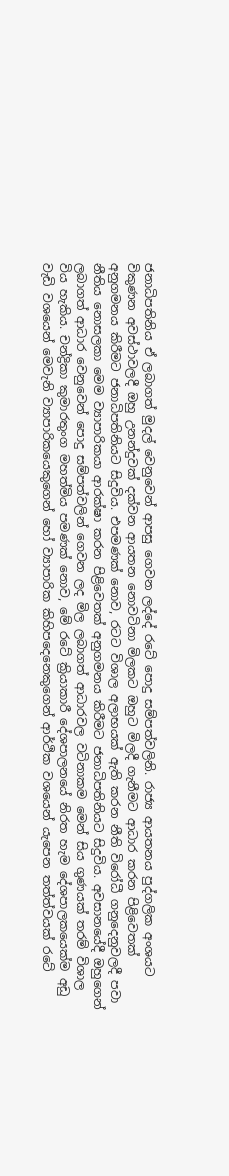ජනාධිපතිනිය ඒ ලබාගත් මුදල් වෙනුවෙන් ආපසු ගෙවන ලද්දේ රටේ පොදු සම්පත්වලිනි. රාජ්‍ය ආයතනය පුද්ගලික අංශයට විකුණන අවස්ථාවලදී ඔහු උනන්දුවක් දක්වන ආයතන නොවටිනා මිලකට ඔහුට මිලදී ගැනීමට ආධාර කරන පිළිවෙතක් අනුගමනය කිරීමට ජනාධිපතිනියට සිදුවිය. එපමණක් නොව, රටට විශාල අලාභයක් ඇති කරන නීති විරෝධී ගනුදෙනුවලදී පවා නීතිය නොසලකා මෙම ව්‍යාපාරිකයා ආරක්ෂා කරන පිළිවෙතක් අනුගමනය කිරීමට ජනාධිපතිනියට සිදුවිය. අවසානයේදී ඔහුගෙන් ලබාගත් ආධාර වෙනුවෙන් පොදු සම්පත්වලින් ගෙවන ලද මිල ලබාගත් ආධාරවල වටිනාකම මෙන් සිය ගුණයක් තරම් විශාල විය හැකිය. චන්ද්‍රිකා කුමාරතුංග මහත්මිය පමණක් නොව, මේ රටේ ක්‍රියාකාරී දේශපාලනයේ නිරත හැම දේශපාලකයෙක්ම අඩු වැඩි වශයෙන් මෙවැනි ව්‍යාපාරිකයෙකුගෙන් හෝ ව්‍යාපාරික කිහිපදෙනෙකුගෙන් ආර්ථික වශයෙන් යැපෙන තත්ත්වයක් රටේ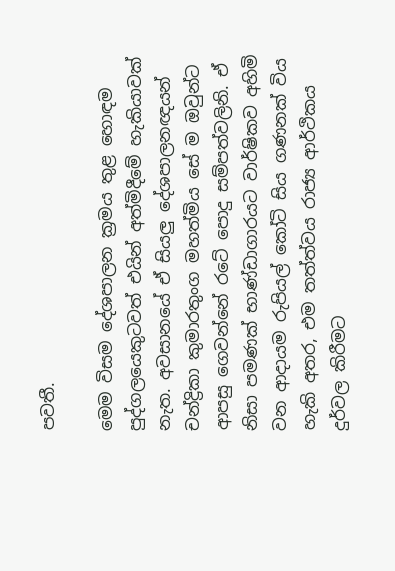පවතී.

මෙම විසම දේශපාලන ක්‍රමය තුළ හොඳම පුද්ගලයෙකුටවත් එයින් අත්මිදීමේ හැකියාවක් නැත. අවසානයේ ඒ සියලු දේශපාලනඥයන් චන්ද්‍රිකා කුමාරතුංග මහත්මිය සේ ම ඔවුන්ට ආපසු ගෙවන්නේ රටේ පොදු සම්පත්වලිනි. ඒ නිසා පමණක් භාණ්ඩාගාරයට වාර්ෂිකව අහිමි වන ආදායම රුපියල් කෝටි සිය ගණනක් විය හැකි අතර, එම තත්ත්වය රාජ්‍ය ආර්ථිකය දුර්වල කිරීමට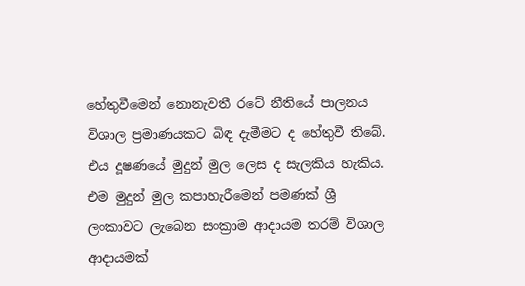හේතුවීමෙන් නොනැවතී රටේ නීතියේ පාලනය විශාල ප්‍රමාණයකට බිඳ දැමීමට ද හේතුවී තිබේ. එය දූෂණයේ මුදුන් මුල ලෙස ද සැලකිය හැකිය. එම මුදුන් මුල කපාහැරීමෙන් පමණක් ශ්‍රී ලංකාවට ලැබෙන සංක්‍රාම ආදායම තරම් විශාල ආදායමක්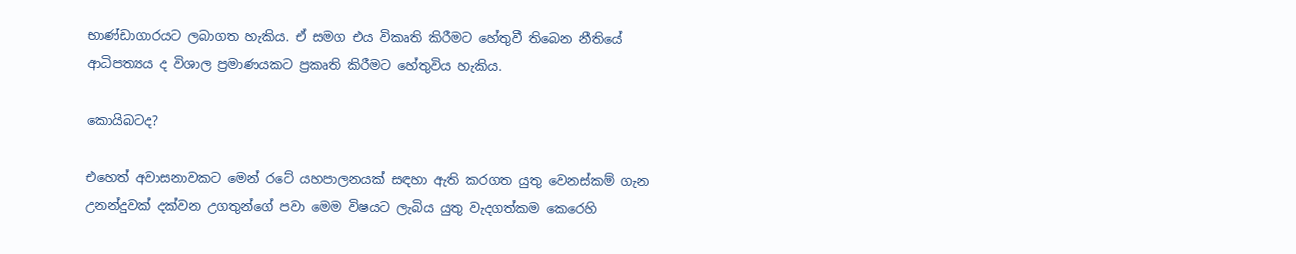භාණ්ඩාගාරයට ලබාගත හැකිය. ඒ සමග එය විකෘති කිරීමට හේතුවී තිබෙන නීතියේ ආධිපත්‍යය ද විශාල ප්‍රමාණයකට ප්‍රකෘති කිරීමට හේතුවිය හැකිය.

කොයිබටද?

එහෙත් අවාසනාවකට මෙන් රටේ යහපාලනයක් සඳහා ඇති කරගත යුතු වෙනස්කම් ගැන උනන්දුවක් දක්වන උගතුන්ගේ පවා මෙම විෂයට ලැබිය යුතු වැදගත්කම කෙරෙහි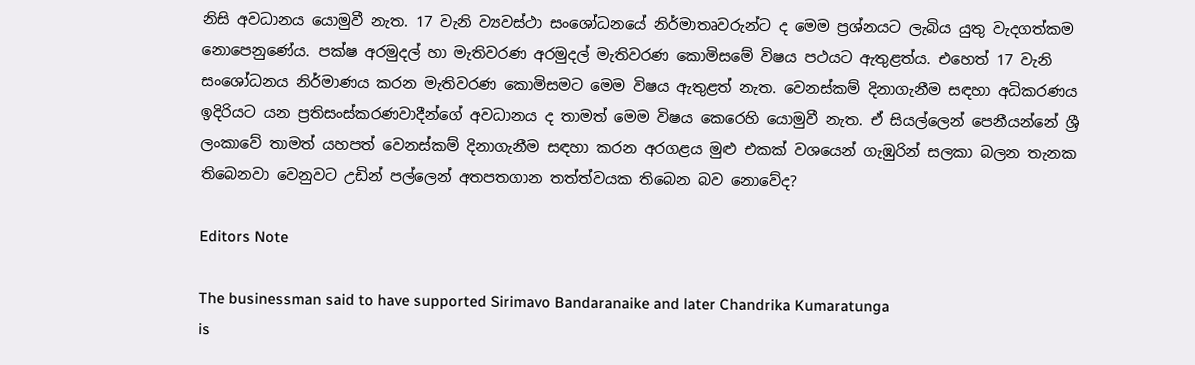නිසි අවධානය යොමුවී නැත. 17 වැනි ව්‍යවස්ථා සංශෝධනයේ නිර්මාතෘවරුන්ට ද මෙම ප්‍රශ්නයට ලැබිය යුතු වැදගත්කම නොපෙනුණේය. පක්ෂ අරමුදල් හා මැතිවරණ අරමුදල් මැතිවරණ කොමිසමේ විෂය පථයට ඇතුළත්ය. එහෙත් 17 වැනි සංශෝධනය නිර්මාණය කරන මැතිවරණ කොමිසමට මෙම විෂය ඇතුළත් නැත. වෙනස්කම් දිනාගැනීම සඳහා අධිකරණය ඉදිරියට යන ප්‍රතිසංස්කරණවාදීන්ගේ අවධානය ද තාමත් මෙම විෂය කෙරෙහි යොමුවී නැත. ඒ සියල්ලෙන් පෙනීයන්නේ ශ්‍රී ලංකාවේ තාමත් යහපත් වෙනස්කම් දිනාගැනීම සඳහා කරන අරගළය මුළු එකක් වශයෙන් ගැඹුරින් සලකා බලන තැනක තිබෙනවා වෙනුවට උඩින් පල්ලෙන් අතපතගාන තත්ත්වයක තිබෙන බව නොවේද?

Editors Note

The businessman said to have supported Sirimavo Bandaranaike and later Chandrika Kumaratunga
is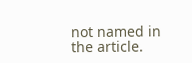not named in the article.